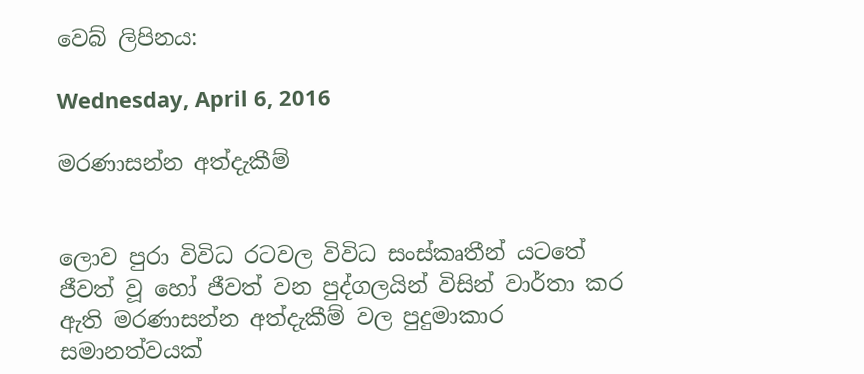වෙබ් ලිපිනය:

Wednesday, April 6, 2016

මරණාසන්න අත්දැකීම්


ලොව පුරා විවිධ රටවල විවිධ සංස්කෘතීන් යටතේ ජීවත් වූ හෝ ජීවත් වන පුද්ගලයින් විසින් වාර්තා කර ඇති මරණාසන්න අත්දැකීම් වල පුදුමාකාර සමානත්වයක්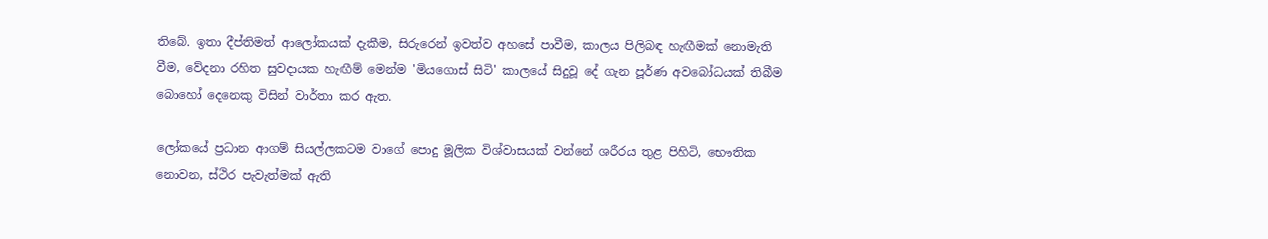තිබේ. ඉතා දීප්තිමත් ආලෝකයක් දැකීම, සිරුරෙන් ඉවත්ව අහසේ පාවීම, කාලය පිලිබඳ හැඟීමක් නොමැති වීම, වේදනා රහිත සුවදායක හැඟීම් මෙන්ම 'මියගොස් සිටි' කාලයේ සිදුවූ දේ ගැන පූර්ණ අවබෝධයක් තිබීම බොහෝ දෙනෙකු විසින් වාර්තා කර ඇත.

ලෝකයේ ප්‍රධාන ආගම් සියල්ලකටම වාගේ පොදු මූලික විශ්වාසයක් වන්නේ ශරීරය තුළ පිහිටි, භෞතික නොවන, ස්ථිර පැවැත්මක් ඇති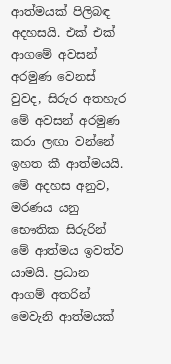ආත්මයක් පිලිබඳ අදහසයි. එක් එක් ආගමේ අවසන් අරමුණ වෙනස් වුවද, සිරුර අතහැර මේ අවසන් අරමුණ කරා ලඟා වන්නේ ඉහත කී ආත්මයයි. මේ අදහස අනුව, මරණය යනු භෞතික සිරුරින් මේ ආත්මය ඉවත්ව යාමයි. ප්‍රධාන ආගම් අතරින් මෙවැනි ආත්මයක්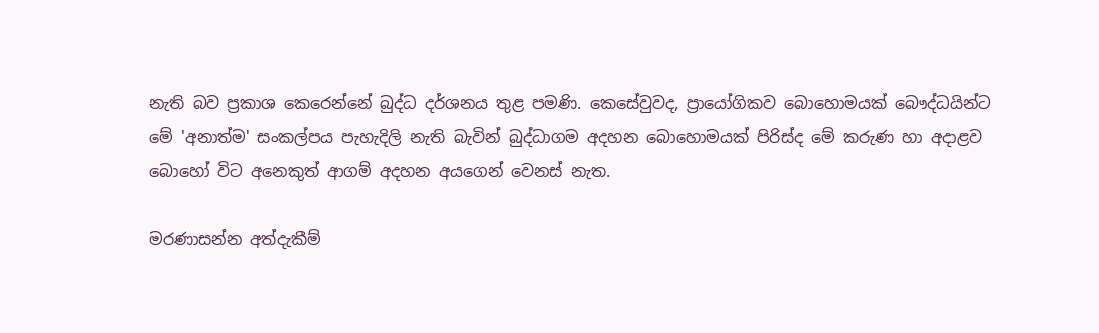නැති බව ප්‍රකාශ කෙරෙන්නේ බුද්ධ දර්ශනය තුළ පමණි. කෙසේවුවද, ප්‍රායෝගිකව බොහොමයක් බෞද්ධයින්ට මේ 'අනාත්ම' සංකල්පය පැහැදිලි නැති බැවින් බුද්ධාගම අදහන බොහොමයක් පිරිස්ද මේ කරුණ හා අදාළව බොහෝ විට අනෙකුත් ආගම් අදහන අයගෙන් වෙනස් නැත.

මරණාසන්න අත්දැකීම්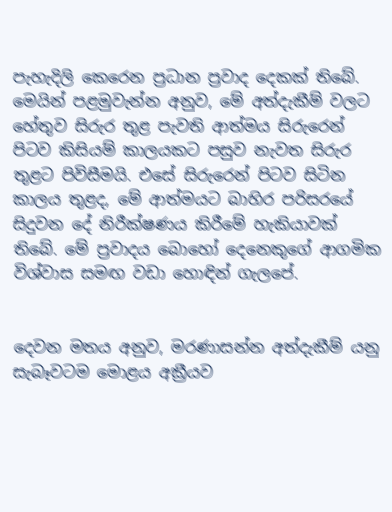පැහැදිලි කෙරෙන ප්‍රධාන ප්‍රවාද දෙකක් තිබේ. මෙයින් පළමුවැන්න අනුව, මේ අත්දැකීම් වලට හේතුව සිරුර තුළ පැවති ආත්මය සිරුරෙන් පිටව කිසියම් කාලයකට පසුව නැවත සිරුර තුළට පිවිසීමයි. එසේ සිරුරෙන් පිටව සිටින කාලය තුළද, මේ ආත්මයට බාහිර පරිසරයේ සිදුවන දේ නිරීක්ෂණය කිරීමේ හැකියාවක් තිබේ. මේ ප්‍රවාදය බොහෝ දෙනෙකුගේ ආගමික විශ්වාස සමඟ වඩා හොඳින් ගැලපේ.


දෙවන මතය අනුව, මරණාසන්න අත්දැකීම් යනු සැබෑවටම මොළය අක්‍රීයව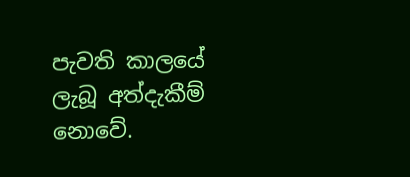පැවති කාලයේ ලැබූ අත්දැකීම් නොවේ.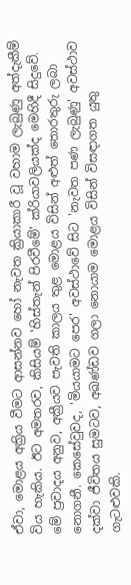ඒවා, මොළය අක්‍රිය වීමට ආසන්නව හෝ නැවත ක්‍රියාකාරී වූ වහාම ලැබුණු අත්දැකීම් විය හැකිය. ඊට අමතරව, කිසියම් 'හිස්තැන් පිරවීමේ' ක්රියාවලියක්ද මෙහිදී සිදුවේ. මේ ප්‍රවාදය අනුව, අක්‍රීයව පැවති කාලය තුළ මොළය විසින් අළුත් තොරතුරු ලබා නොගනී. කෙසේවුවද, 'මියයාමට පෙර' අවස්ථාවේ සිට 'නැවත පණ ලැබුණු' අවස්ථාව දක්වා ජීවිතය සුමටව, අඛණ්ඩව ගලා නොයාම මොළය විසින් විසඳාගත යුතු ගැටළුවකි.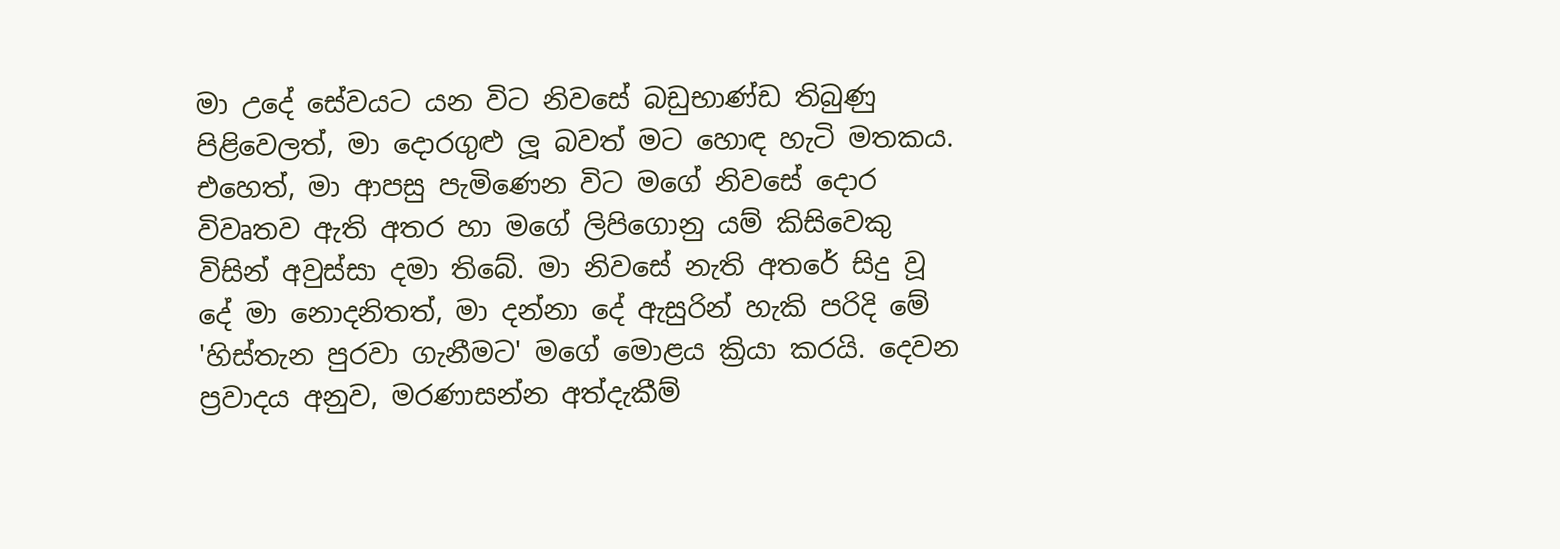මා උදේ සේවයට යන විට නිවසේ බඩුභාණ්ඩ තිබුණු පිළිවෙලත්, මා දොරගුළු ලූ බවත් මට හොඳ හැටි මතකය. එහෙත්, මා ආපසු පැමිණෙන විට මගේ නිවසේ දොර විවෘතව ඇති අතර හා මගේ ලිපිගොනු යම් කිසිවෙකු විසින් අවුස්සා දමා තිබේ. මා නිවසේ නැති අතරේ සිදු වූ දේ මා නොදනිතත්, මා දන්නා දේ ඇසුරින් හැකි පරිදි මේ 'හිස්තැන පුරවා ගැනීමට' මගේ මොළය ක්‍රියා කරයි. දෙවන ප්‍රවාදය අනුව, මරණාසන්න අත්දැකීම්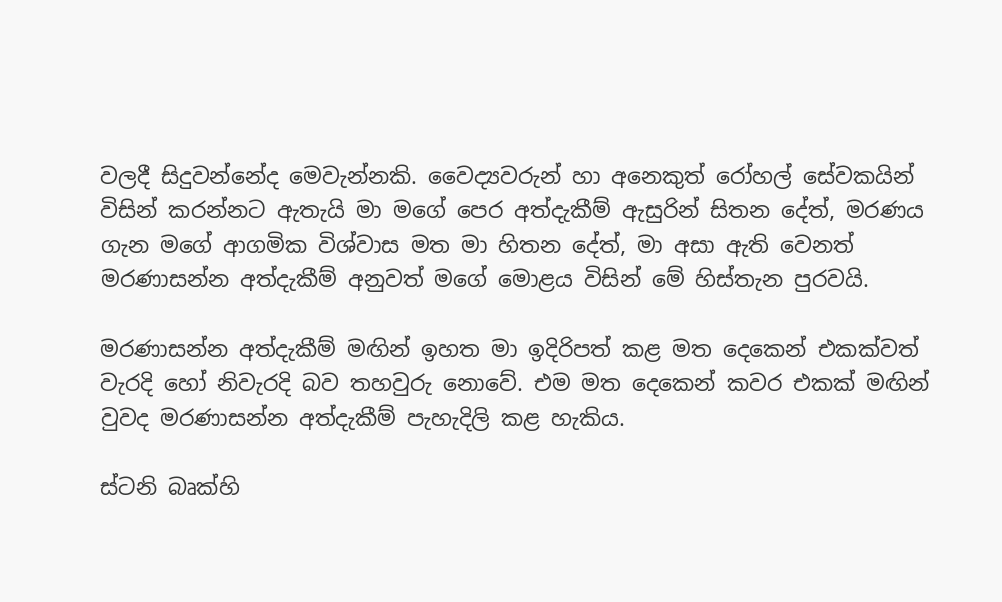වලදී සිදුවන්නේද මෙවැන්නකි. වෛද්‍යවරුන් හා අනෙකුත් රෝහල් සේවකයින් විසින් කරන්නට ඇතැයි මා මගේ පෙර අත්දැකීම් ඇසුරින් සිතන දේත්, මරණය ගැන මගේ ආගමික විශ්වාස මත මා හිතන දේත්, මා අසා ඇති වෙනත් මරණාසන්න අත්දැකීම් අනුවත් මගේ මොළය විසින් මේ හිස්තැන පුරවයි.

මරණාසන්න අත්දැකීම් මඟින් ඉහත මා ඉදිරිපත් කළ මත දෙකෙන් එකක්වත් වැරදි හෝ නිවැරදි බව තහවුරු නොවේ. එම මත දෙකෙන් කවර එකක් මඟින් වුවද මරණාසන්න අත්දැකීම් පැහැදිලි කළ හැකිය.

ස්ටනි බෘක්හි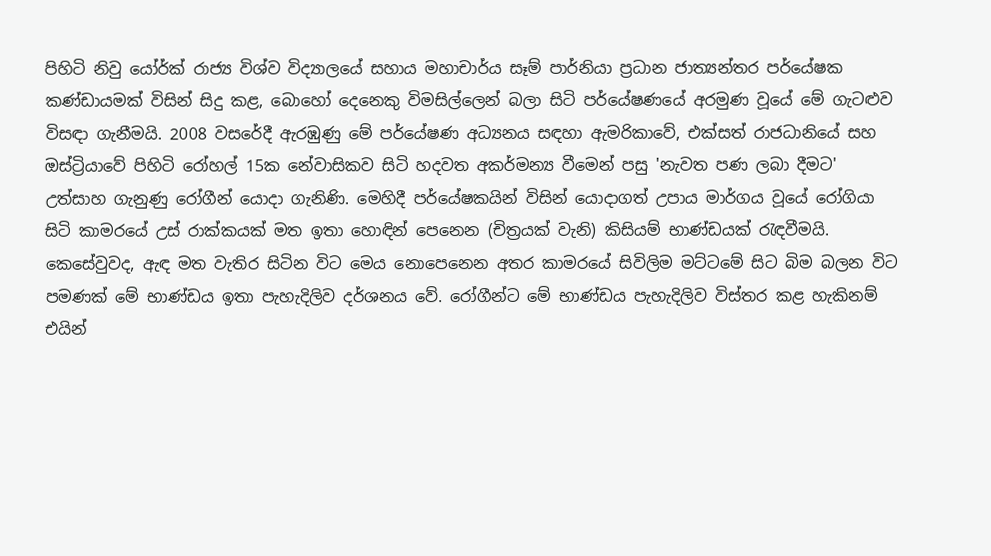පිහිටි නිවු යෝර්ක් රාජ්‍ය විශ්ව විද්‍යාලයේ සහාය මහාචාර්ය සෑම් පාර්නියා ප්‍රධාන ජාත්‍යන්තර පර්යේෂක කණ්ඩායමක් විසින් සිදු කළ, බොහෝ දෙනෙකු විමසිල්ලෙන් බලා සිටි පර්යේෂණයේ අරමුණ වූයේ මේ ගැටළුව විසඳා ගැනීමයි. 2008 වසරේදී ඇරඹුණු මේ පර්යේෂණ අධ්‍යනය සඳහා ඇමරිකාවේ, එක්සත් රාජධානියේ සහ ඔස්ට්‍රියාවේ පිහිටි රෝහල් 15ක නේවාසිකව සිටි හදවත අකර්මන්‍ය වීමෙන් පසු 'නැවත පණ ලබා දීමට' උත්සාහ ගැනුණු රෝගීන් යොදා ගැනිණි. මෙහිදී පර්යේෂකයින් විසින් යොදාගත් උපාය මාර්ගය වූයේ රෝගියා සිටි කාමරයේ උස් රාක්කයක් මත ඉතා හොඳින් පෙනෙන (චිත්‍රයක් වැනි) කිසියම් භාණ්ඩයක් රැඳවීමයි. කෙසේවුවද, ඇඳ මත වැතිර සිටින විට මෙය නොපෙනෙන අතර කාමරයේ සිවිලිම මට්ටමේ සිට බිම බලන විට පමණක් මේ භාණ්ඩය ඉතා පැහැදිලිව දර්ශනය වේ. රෝගීන්ට මේ භාණ්ඩය පැහැදිලිව විස්තර කළ හැකිනම් එයින්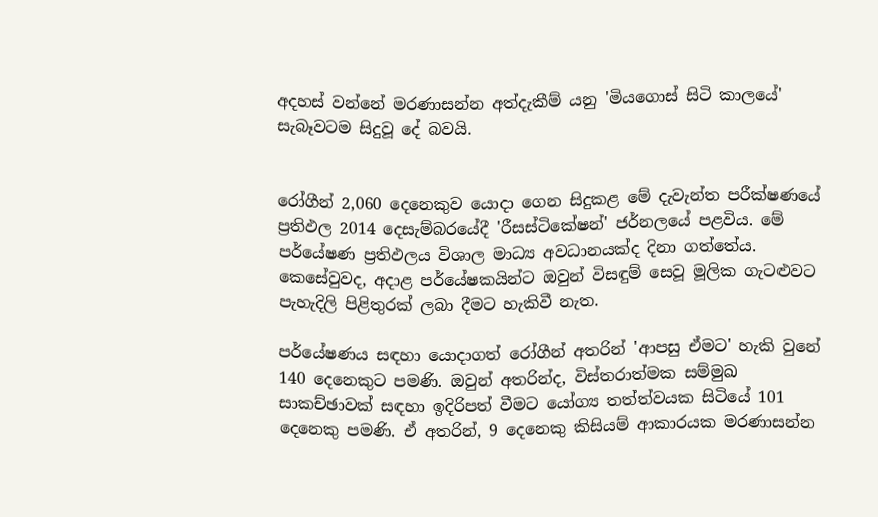අදහස් වන්නේ මරණාසන්න අත්දැකීම් යනු 'මියගොස් සිටි කාලයේ' සැබෑවටම සිදුවූ දේ බවයි.


රෝගීන් 2,060 දෙනෙකුව යොදා ගෙන සිදුකළ මේ දැවැන්ත පරීක්ෂණයේ ප්‍රතිඵල 2014 දෙසැම්බරයේදී 'රීසස්ටිකේෂන්' ජර්නලයේ පළවිය. මේ පර්යේෂණ ප්‍රතිඵලය විශාල මාධ්‍ය අවධානයක්ද දිනා ගත්තේය. කෙසේවුවද, අදාළ පර්යේෂකයින්ට ඔවුන් විසඳුම් සෙවූ මූලික ගැටළුවට පැහැදිලි පිළිතුරක් ලබා දීමට හැකිවී නැත.

පර්යේෂණය සඳහා යොදාගත් රෝගීන් අතරින් 'ආපසු ඒමට' හැකි වුනේ 140 දෙනෙකුට පමණි. ඔවුන් අතරින්ද, විස්තරාත්මක සම්මුඛ සාකච්ඡාවක් සඳහා ඉදිරිපත් වීමට යෝග්‍ය තත්ත්වයක සිටියේ 101 දෙනෙකු පමණි. ඒ අතරින්, 9 දෙනෙකු කිසියම් ආකාරයක මරණාසන්න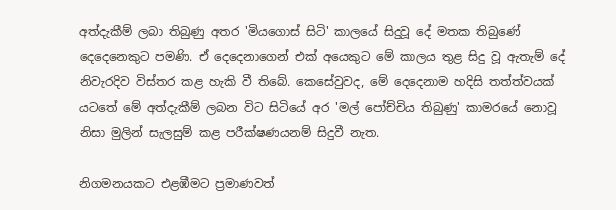අත්දැකීම් ලබා තිබුණු අතර 'මියගොස් සිටි' කාලයේ සිදුවූ දේ මතක තිබුණේ දෙදෙනෙකුට පමණි. ඒ දෙදෙනාගෙන් එක් අයෙකුට මේ කාලය තුළ සිදු වූ ඇතැම් දේ නිවැරදිව විස්තර කළ හැකි වී තිබේ. කෙසේවුවද, මේ දෙදෙනාම හදිසි තත්ත්වයක් යටතේ මේ අත්දැකීම් ලබන විට සිටියේ අර 'මල් පෝච්චිය තිබුණු' කාමරයේ නොවූ නිසා මුලින් සැලසුම් කළ පරීක්ෂණයනම් සිදුවී නැත.

නිගමනයකට එළඹීමට ප්‍රමාණවත්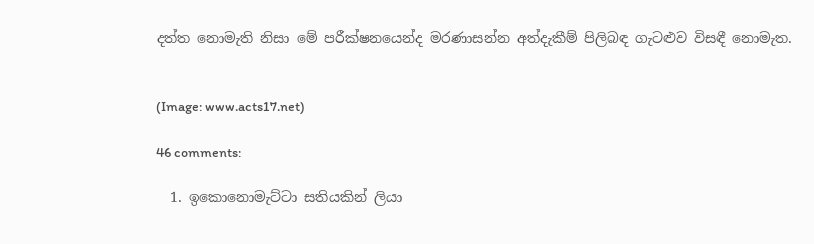දත්ත නොමැති නිසා මේ පරීක්ෂනයෙන්ද මරණාසන්න අත්දැකීම් පිලිබඳ ගැටළුව විසඳී නොමැත.


(Image: www.acts17.net)

46 comments:

  1. ඉකොනොමැට්ටා සතියකින් ලියා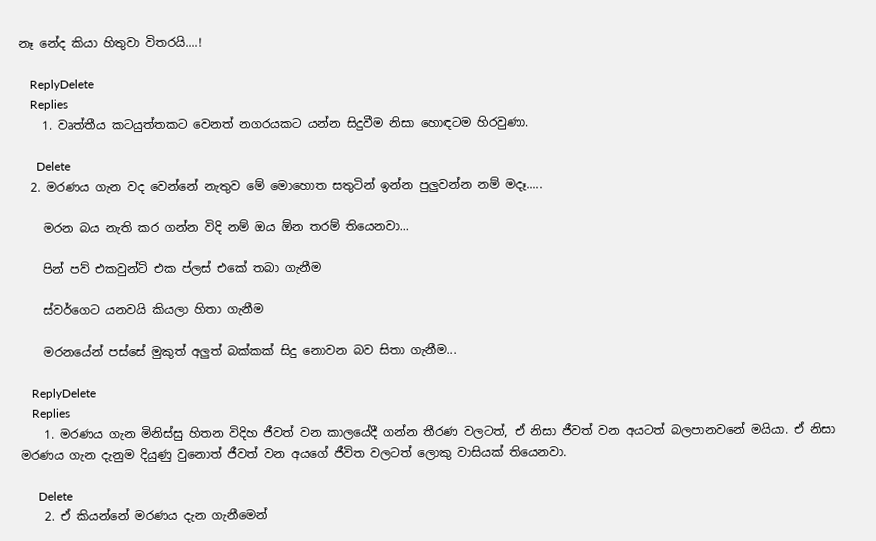නෑ නේද කියා හිතුවා විතරයි....!

    ReplyDelete
    Replies
    1. වෘත්තීය කටයුත්තකට වෙනත් නගරයකට යන්න සිදුවීම නිසා හොඳටම හිරවුණා.

      Delete
  2. මරණය ගැන වද වෙන්නේ නැතුව මේ මොහොත සතුටින් ඉන්න පුලුවන්න නම් මදෑ.....

    මරන බය නැති කර ගන්න විදි නම් ඔය ඕන තරම් තියෙනවා...

    පින් පව් එකවුන්ට් එක ප්ලස් එකේ තබා ගැනීම

    ස්වර්ගෙට යනවයි කියලා හිතා ගැනීම

    මරනයේන් පස්සේ මුකුත් අලුත් බක්කක් සිදු නොවන බව සිතා ගැනීම...

    ReplyDelete
    Replies
    1. මරණය ගැන මිනිස්සු හිතන විදිහ ජීවත් වන කාලයේදී ගන්න තීරණ වලටත්, ඒ නිසා ජීවත් වන අයටත් බලපානවනේ මයියා. ඒ නිසා මරණය ගැන දැනුම දියුණු වුනොත් ජීවත් වන අයගේ ජීවිත වලටත් ලොකු වාසියක් තියෙනවා.

      Delete
    2. ඒ කියන්නේ මරණය දැන ගැනීමෙන්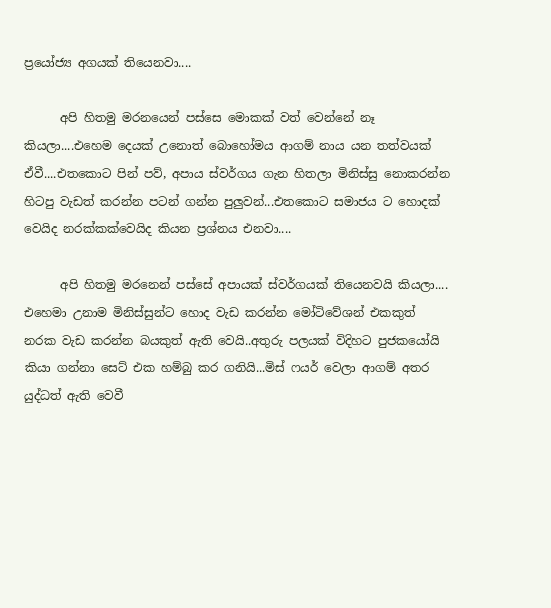ප්‍රයෝජ්‍ය අගයක් තියෙනවා....

      අපි හිතමු මරනයෙන් පස්සෙ මොකක් වත් වෙන්නේ නෑ කියලා....එහෙම දෙයක් උනොත් බොහෝමය ආගම් නාය යන තත්වයක් ඒවී....එතකොට පින් පව්, අපාය ස්වර්ගය ගැන හිතලා මිනිස්සු නොකරන්න හිටපු වැඩත් කරන්න පටන් ගන්න පුලුවන්...එතකොට සමාජය ට හොදක් වෙයිද නරක්කක්වෙයිද කියන ප්‍රශ්නය එනවා....

      අපි හිතමු මරනෙන් පස්සේ අපායක් ස්වර්ගයක් තියෙනවයි කියලා.... එහෙමා උනාම මිනිස්සුන්ට හොද වැඩ කරන්න මෝටිවේශන් එකකුත් නරක වැඩ කරන්න බයකුත් ඇති වෙයි..අතුරු පලයක් විදිහට පුජකයෝයි කියා ගන්නා සෙට් එක හම්බු කර ගනියි...මිස් ෆයර් වෙලා ආගම් අතර යුද්ධත් ඇති වෙවී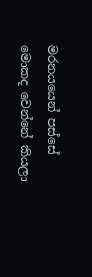මරනයයෙන් පස්සේ මොකද වෙන්නේ කියලා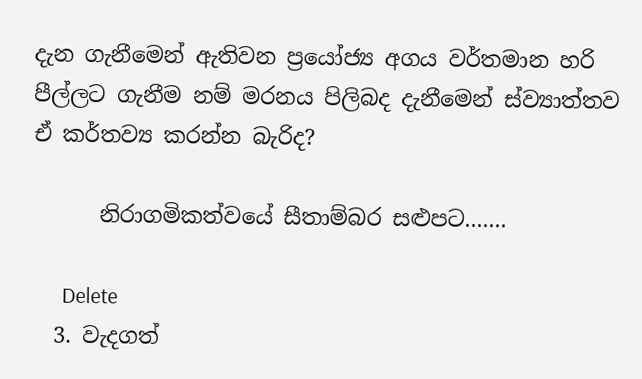දැන ගැනීමෙන් ඇතිවන ප්‍රයෝජ්‍ය අගය වර්තමාන හරි පීල්ලට ගැනීම නම් මරනය පිලිබද දැනීමෙන් ස්ව්‍යාත්තව ඒ කර්තව්‍ය කරන්න බැරිද?

      නිරාගමිකත්වයේ සීතාම්බර සළුපට.......

      Delete
  3. වැදගත්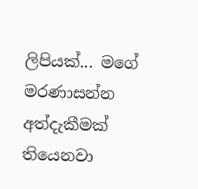ලිපියක්... මගේ මරණාසන්න අත්දැකීමක් තියෙනවා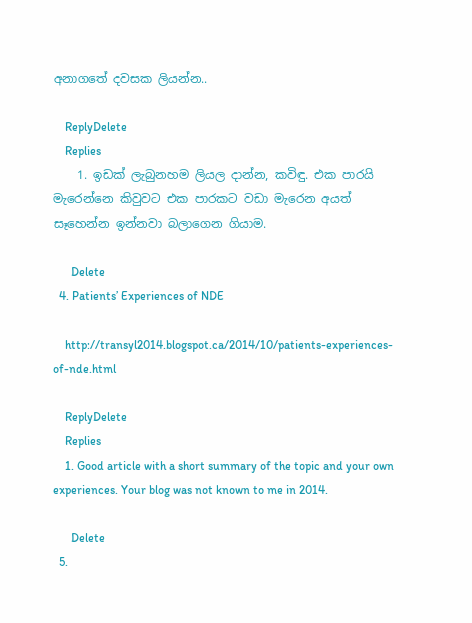අනාගතේ දවසක ලියන්න..

    ReplyDelete
    Replies
    1. ඉඩක් ලැබුනහම ලියල දාන්න, කවිඳු. එක පාරයි මැරෙන්නෙ කිවුවට එක පාරකට වඩා මැරෙන අයත් සෑහෙන්න ඉන්නවා බලාගෙන ගියාම.

      Delete
  4. Patients’ Experiences of NDE

    http://transyl2014.blogspot.ca/2014/10/patients-experiences-of-nde.html

    ReplyDelete
    Replies
    1. Good article with a short summary of the topic and your own experiences. Your blog was not known to me in 2014.

      Delete
  5.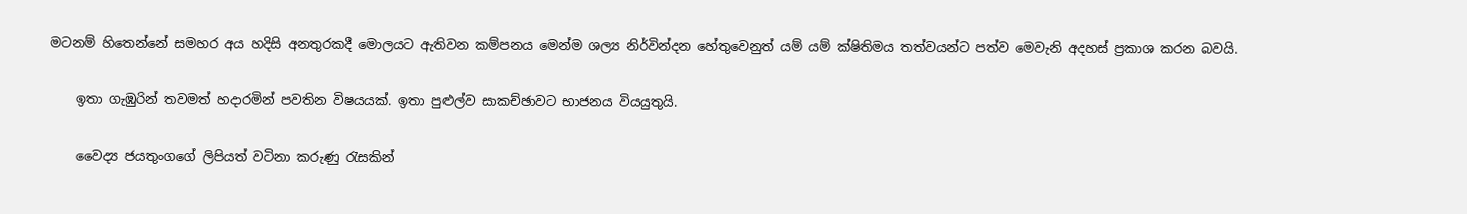මටනම් හිතෙන්නේ සමහර අය හදිසි අනතුරකදී මොලයට ඇතිවන කම්පනය මෙන්ම ශල්‍ය නිර්වින්දන හේතුවෙනුත් යම් යම් ක්ෂිතිමය තත්වයන්ට පත්ව මෙවැනි අදහස් ප්‍රකාශ කරන බවයි.

    ඉතා ගැඹුරින් තවමත් හදාරමින් පවතින විෂයයක්. ඉතා පුළුල්ව සාකච්ඡාවට භාජනය වියයුතුයි.

    වෛද්‍ය ජයතුංගගේ ලිපියත් වටිනා කරුණු රැසකින්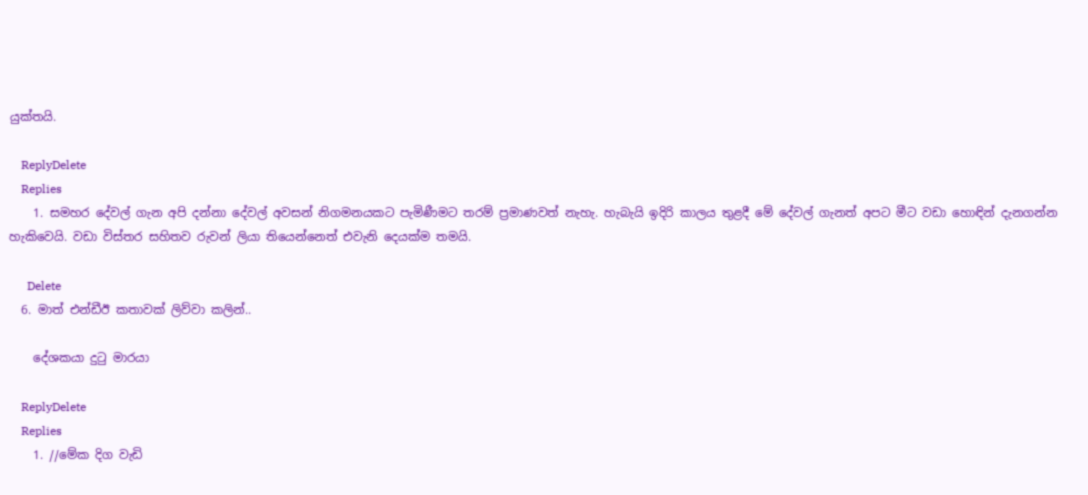යුක්තයි.

    ReplyDelete
    Replies
    1. සමහර දේවල් ගැන අපි දන්නා දේවල් අවසන් නිගමනයකට පැමිණීමට තරම් ප්‍රමාණවත් නැහැ. හැබැයි ඉදිරි කාලය තුළදී මේ දේවල් ගැනත් අපට මීට වඩා හොඳින් දැනගන්න හැකිවෙයි. වඩා විස්තර සහිතව රුවන් ලියා තියෙන්නෙත් එවැනි දෙයක්ම තමයි.

      Delete
  6. මාත් එන්ඩීඊ කතාවක් ලිව්වා කලින්..

    දේශකයා දුටු මාරයා

    ReplyDelete
    Replies
    1. //මේක දිග වැඩි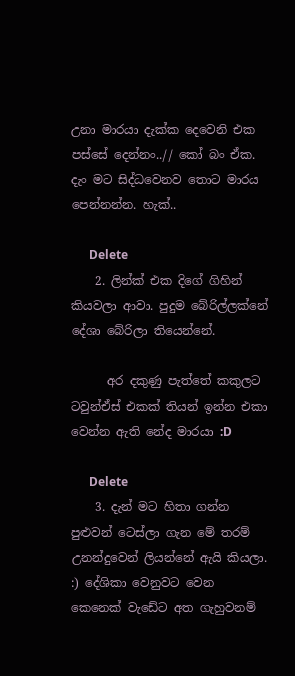උනා මාරයා දැක්ක දෙවෙනි එක පස්සේ දෙන්නං..// කෝ බං ඒක. දැං මට සිද්ධවෙනව තොට මාරය පෙන්නන්න. හැක්..

      Delete
    2. ලින්ක් එක දිගේ ගිහින් කියවලා ආවා. පුදුම බේරිල්ලක්නේ දේශා බේරිලා තියෙන්නේ.

      අර දකුණු පැත්තේ කකුලට ටවුන්ඒස් එකක් තියන් ඉන්න එකා වෙන්න ඇති නේද මාරයා :D

      Delete
    3. දැන් මට හිතා ගන්න පුළුවන් ටෙස්ලා ගැන මේ තරම් උනන්දුවෙන් ලියන්නේ ඇයි කියලා. :) දේශිකා වෙනුවට වෙන කෙනෙක් වැඩේට අත ගැහුවනම්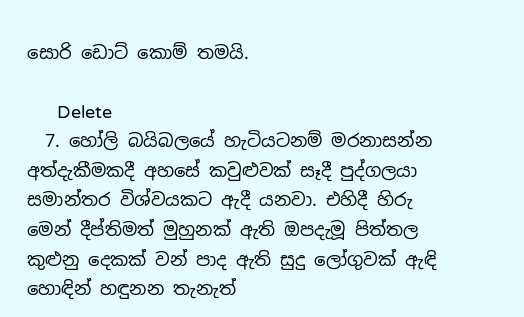සොරි ඩොට් කොම් තමයි.

      Delete
  7. හෝලි බයිබලයේ හැටියටනම් මරනාසන්න අත්දැකීමකදී අහසේ කවුළුවක් සෑදී පුද්ගලයා සමාන්තර විශ්වයකට ඇදී යනවා. එහිදී හිරු මෙන් දීප්තිමත් මුහුනක් ඇති ඔපදැමූ පිත්තල කුළුනු දෙකක් වන් පාද ඇති සුදු ලෝගුවක් ඇඳි හොඳින් හඳුනන තැනැත්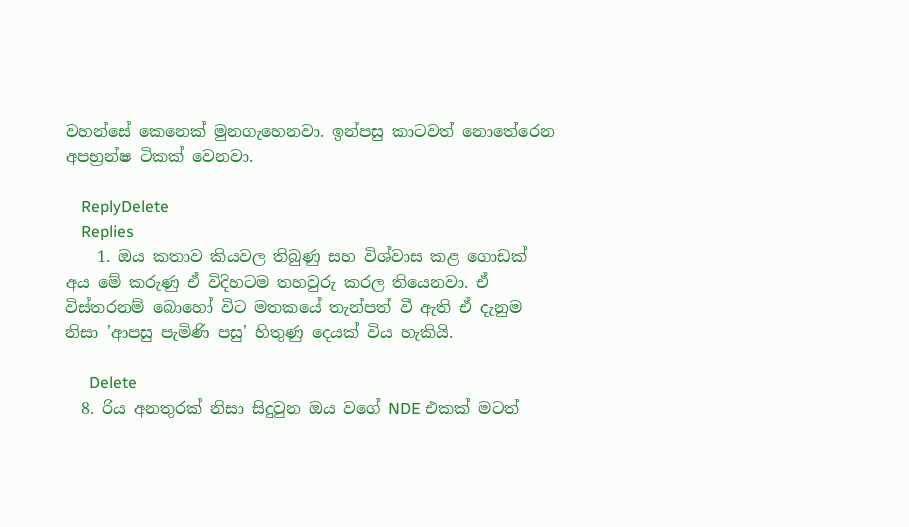වහන්සේ කෙනෙක් මුනගැහෙනවා. ඉන්පසු කාටවත් නොතේරෙන අපභ්‍රන්ෂ ටිකක් වෙනවා.

    ReplyDelete
    Replies
    1. ඔය කතාව කියවල තිබුණු සහ විශ්වාස කළ ගොඩක් අය මේ කරුණු ඒ විදිහටම තහවුරු කරල තියෙනවා. ඒ විස්තරනම් බොහෝ විට මතකයේ තැන්පත් වී ඇති ඒ දැනුම නිසා 'ආපසු පැමිණි පසු' හිතුණු දෙයක් විය හැකියි.

      Delete
  8. රිය අනතුරක් නිසා සිදුවුන ඔය වගේ NDE එකක් මටත්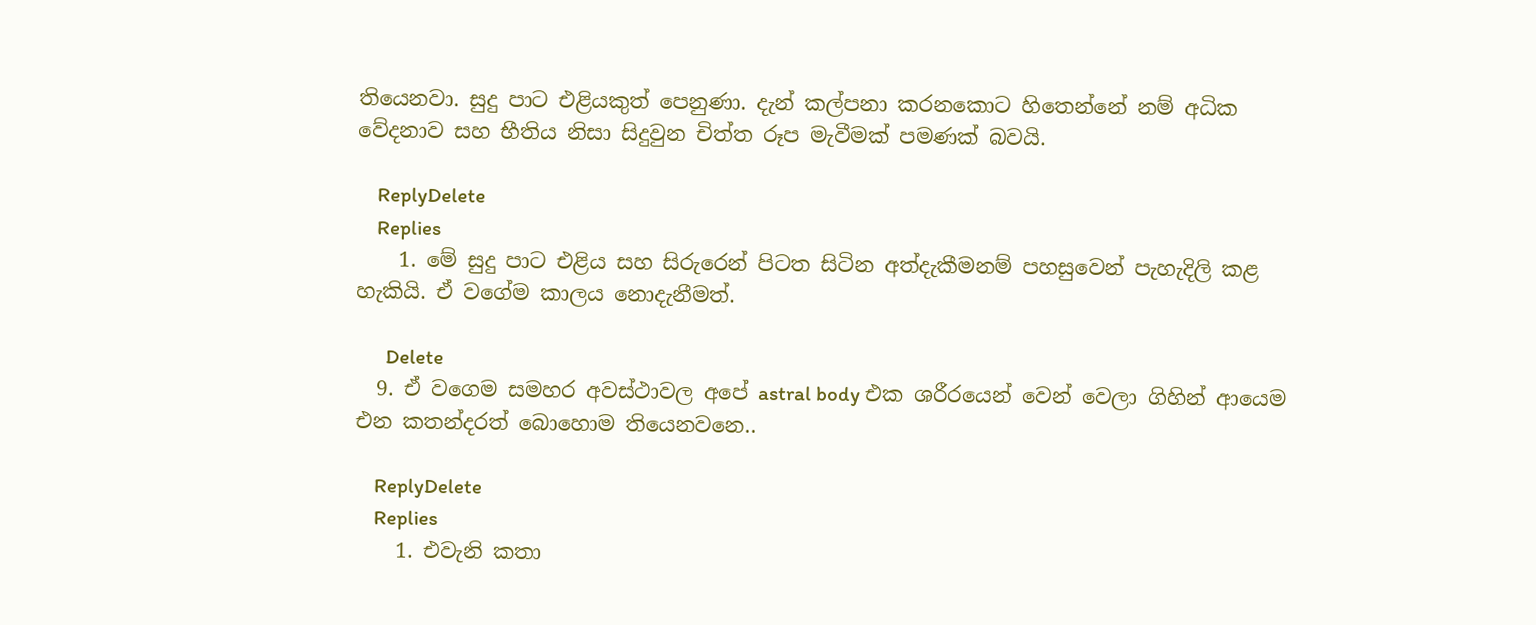තියෙනවා. සුදු පාට එළියකුත් පෙනුණා. දැන් කල්පනා කරනකොට හිතෙන්නේ නම් අධික වේදනාව සහ භීතිය නිසා සිදුවුන චිත්ත රූප මැවීමක් පමණක් බවයි.

    ReplyDelete
    Replies
    1. මේ සුදු පාට එළිය සහ සිරුරෙන් පිටත සිටින අත්දැකීමනම් පහසුවෙන් පැහැදිලි කළ හැකියි. ඒ වගේම කාලය නොදැනීමත්.

      Delete
  9. ඒ වගෙම සමහර අවස්ථාවල අපේ astral body එක ශරීරයෙන් වෙන් වෙලා ගිහින් ආයෙම එන කතන්දරත් බොහොම තියෙනවනෙ..

    ReplyDelete
    Replies
    1. එවැනි කතා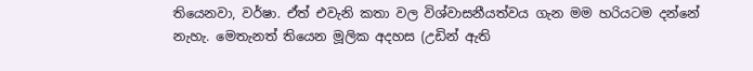තියෙනවා, වර්ෂා. ඒත් එවැනි කතා වල විශ්වාසනීයත්වය ගැන මම හරියටම දන්නේ නැහැ. මෙතැනත් තියෙන මූලික අදහස (උඩින් ඇති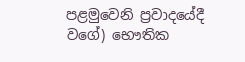පළමුවෙනි ප්‍රවාදයේදී වගේ) භෞතික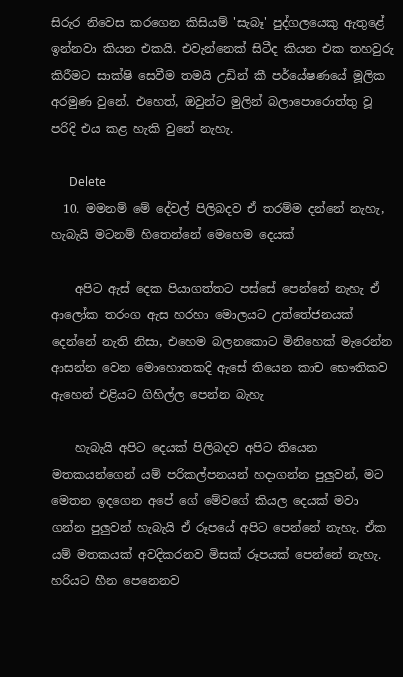සිරුර නිවෙස කරගෙන කිසියම් 'සැබෑ' පුද්ගලයෙකු ඇතුළේ ඉන්නවා කියන එකයි. එවැන්නෙක් සිටීද කියන එක තහවුරු කිරීමට සාක්ෂි සෙවීම තමයි උඩින් කී පර්යේෂණයේ මූලික අරමුණ වුනේ. එහෙත්, ඔවුන්ට මුලින් බලාපොරොත්තු වූ පරිදි එය කළ හැකි වුනේ නැහැ.

      Delete
  10. මමනම් මේ දේවල් පිලිබදව ඒ තරම්ම දන්නේ නැහැ, හැබැයි මටනම් හිතෙන්නේ මෙහෙම දෙයක්

    අපිට ඇස් දෙක පියාගත්තට පස්සේ පෙන්නේ නැහැ ඒ ආලෝක තරංග ඇස හරහා මොලයට උත්තේජනයක් දෙන්නේ නැති නිසා, එහෙම බලනකොට මිනිහෙක් මැරෙන්න ආසන්න වෙන මොහොතකදි ඇසේ තියෙන කාච භෞතිකව ඇහෙන් එළියට ගිහිල්ල පෙන්න බැහැ

    හැබැයි අපිට දෙයක් පිලිබදව අපිට තියෙන මතකයන්ගෙන් යම් පරිකල්පනයන් හදාගන්න පුලුවන්, මට මෙතන ඉදගෙන අපේ ගේ මේවගේ කියල දෙයක් මවා ගන්න පුලුවන් හැබැයි ඒ රූපයේ අපිට පෙන්නේ නැහැ. ඒක යම් මතකයක් අවදිකරනව මිසක් රූපයක් පෙන්නේ නැහැ. හරියට හීන පෙනෙනව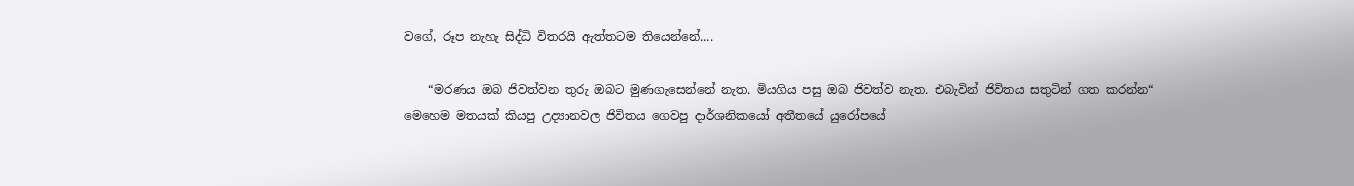වගේ, රූප නැහැ සිද්ධි විතරයි ඇත්තටම තියෙන්නේ....

    “මරණය ඔබ ජිවත්වන තුරු ඔබට මුණගැසෙන්නේ නැත. මියගිය පසු ඔබ ජිවත්ව නැත. එබැවින් ජිවිතය සතුටින් ගත කරන්න“ මෙහෙම මතයක් කියපු උද්‍යානවල ජිවිතය ගෙවපු දාර්ශනිකයෝ අතීතයේ යුරෝපයේ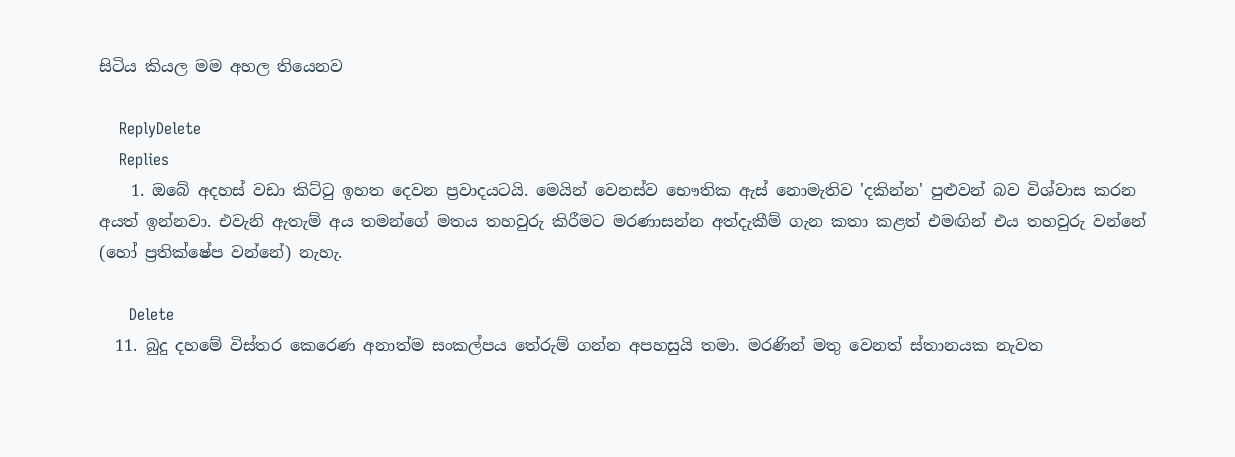සිටිය කියල මම අහල තියෙනව

    ReplyDelete
    Replies
    1. ඔබේ අදහස් වඩා කිට්ටු ඉහත දෙවන ප්‍රවාදයටයි. මෙයින් වෙනස්ව භෞතික ඇස් නොමැතිව 'දකින්න' පුළුවන් බව විශ්වාස කරන අයත් ඉන්නවා. එවැනි ඇතැම් අය තමන්ගේ මතය තහවුරු කිරීමට මරණාසන්න අත්දැකීම් ගැන කතා කළත් එමඟින් එය තහවුරු වන්නේ (හෝ ප්‍රතික්ෂේප වන්නේ) නැහැ.

      Delete
  11. බුදු දහමේ විස්තර කෙරෙණ අනාත්ම සංකල්පය තේරුම් ගන්න අපහසුයි තමා. මරණින් මතු වෙනත් ස්තානයක නැවත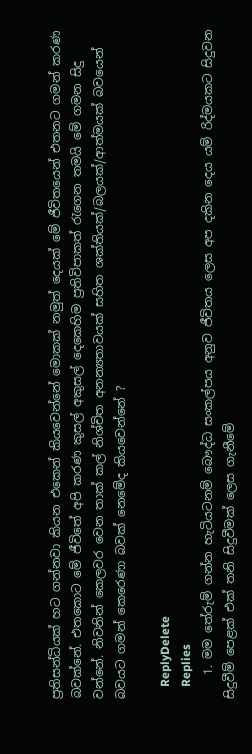ප්‍රතිසන්ධියක් හට ගන්නවා කියන එකෙන් කියවෙන්නේ මොකක් නමුත් දෙයක් මේ ජීවිතයෙන් එතනට ගමන් කරණ බවක්නේ. එතකොට මේ ජීවිතේ අපි කරණ කුසල් අකුසල් දෙකෙහිම ප්‍රතිවිපාකත් ‍රැගෙන තමයි මේ ගමන සිදු වන්නේ. නිවනින් කෙලවර වෙන තාක් කල් නිශ්චිත අනන්‍යතාවයක් සහිත ශක්තියක්/බලයක්/ආත්මයක් බවයෙන් බවයට ගමන් කෙරෙණා බවක් නෙමේද කියවෙන්නේ ?

    ReplyDelete
    Replies
    1. මම තේරුම් ගන්න හැටියටනම් බෞද්ධ සංකල්පය අනුව ජීවිතය ලෙස අප දකින දෙය යම් රිද්මයකට සිදුවන සිදුවීම් පෙළක් එක් තනි සිදුවීමක් ලෙස ගැනීමේ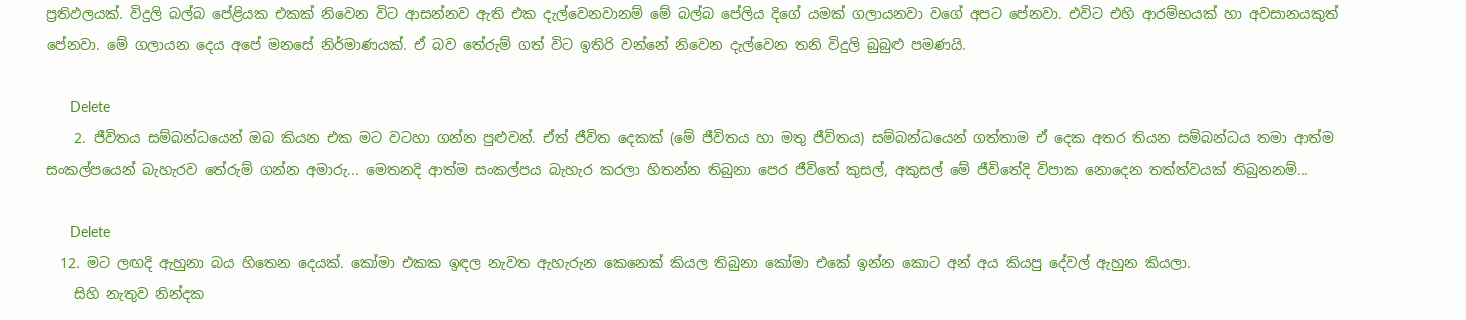ප්‍රතිඵලයක්. විදුලි බල්බ පේළියක එකක් නිවෙන විට ආසන්නව ඇති එක දැල්වෙනවානම් මේ බල්බ පේලිය දිගේ යමක් ගලායනවා වගේ අපට පේනවා. එවිට එහි ආරම්භයක් හා අවසානයකුත් පේනවා. මේ ගලායන දෙය අපේ මනසේ නිර්මාණයක්. ඒ බව තේරුම් ගත් විට ඉතිරි වන්නේ නිවෙන දැල්වෙන තනි විදුලි බුබුළු පමණයි.

      Delete
    2. ජීවිතය සම්බන්ධයෙන් ඔබ කියන එක මට වටහා ගන්න පුළුවන්. ඒත් ජීවිත දෙකක් (මේ ජීවිතය හා මතු ජීවිතය) සම්බන්ධයෙන් ගත්තාම ඒ දෙක අතර තියන සම්බන්ධය තමා ආත්ම සංකල්පයෙන් බැහැරව තේරුම් ගන්න අමාරු... මෙතනදි ආත්ම සංකල්පය බැහැර කරලා හිතන්න තිබුනා පෙර ජීවිතේ කුසල්, අකුසල් මේ ජීවිතේදි විපාක නොදෙන තත්ත්වයක් තිබුනනම්...

      Delete
  12. මට ලඟදි ඇහුනා බය හිතෙන දෙයක්. කෝමා එකක ඉඳල නැවත ඇහැරුන කෙනෙක් කියල තිබුනා කෝමා එකේ ඉන්න කොට අන් අය කියපු දේවල් ඇහුන කියලා.
    සිහි නැතුව නින්දක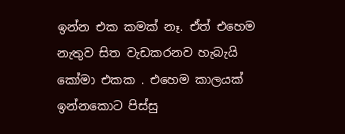ඉන්න එක කමක් නෑ. ඒත් එහෙම නැතුව සිත වැඩකරනව හැබැයි කෝමා එකක . එහෙම කාලයක් ඉන්නකොට පිස්සු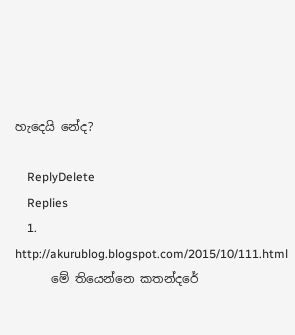හැදෙයි නේද?

    ReplyDelete
    Replies
    1. http://akurublog.blogspot.com/2015/10/111.html
      මේ තියෙන්නෙ කතන්දරේ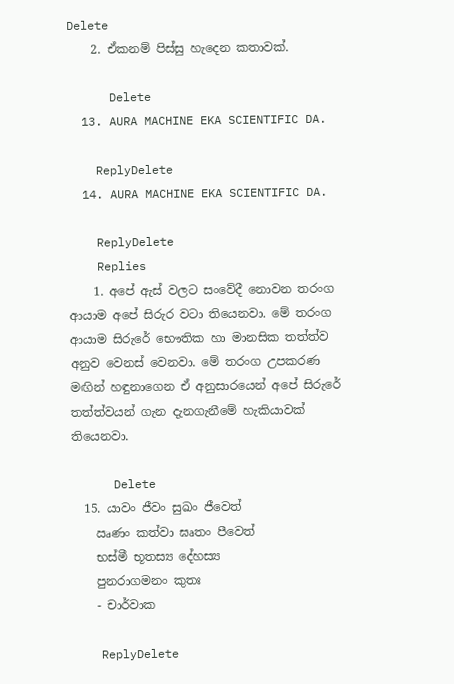Delete
    2. ඒකනම් පිස්සු හැදෙන කතාවක්.

      Delete
  13. AURA MACHINE EKA SCIENTIFIC DA.

    ReplyDelete
  14. AURA MACHINE EKA SCIENTIFIC DA.

    ReplyDelete
    Replies
    1. අපේ ඇස් වලට සංවේදී නොවන තරංග ආයාම අපේ සිරුර වටා තියෙනවා. මේ තරංග ආයාම සිරුරේ භෞතික හා මානසික තත්ත්ව අනුව වෙනස් වෙනවා. මේ තරංග උපකරණ මඟින් හඳුනාගෙන ඒ අනුසාරයෙන් අපේ සිරුරේ තත්ත්වයන් ගැන දැනගැනීමේ හැකියාවක් තියෙනවා.

      Delete
  15. යාවං ජීවං සුඛං ජීවෙත්
    ඍණං කත්වා ඝෘතං පීවෙත්
    භස්මී භූතස්‍ය දේහස්‍ය
    පුනරාගමනං කුතඃ
    - චාර්වාක

    ReplyDelete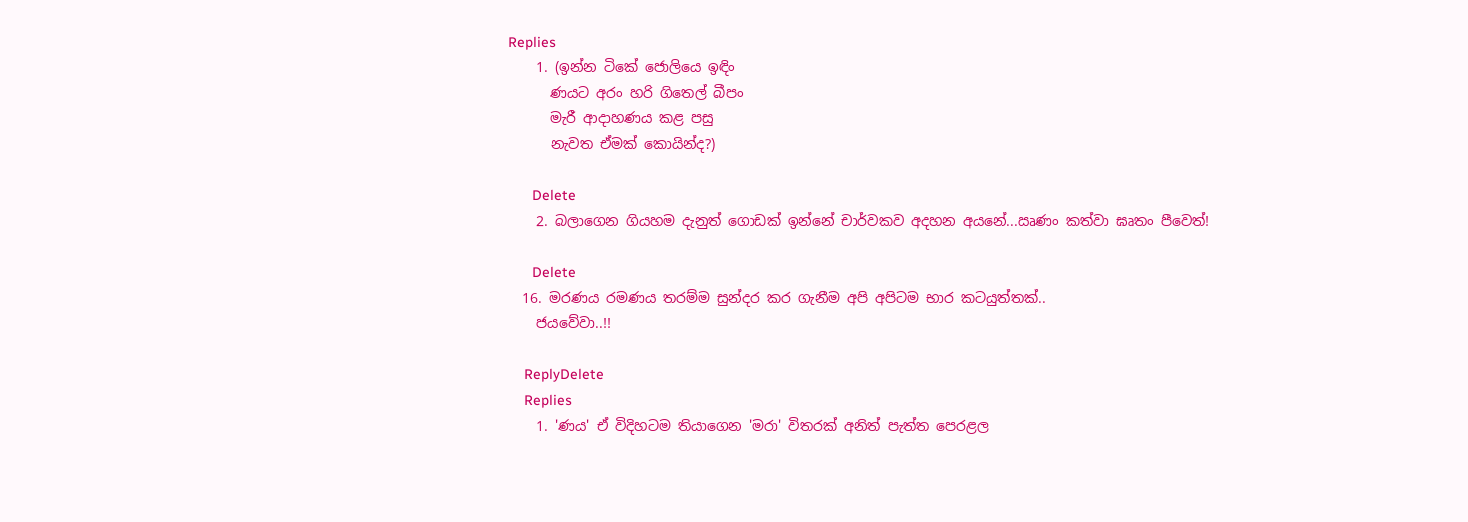Replies
    1. (ඉන්න ටිකේ ජොලියෙ ඉඳිං
      ණයට අරං හරි ගිතෙල් බීපං
      මැරී ආදාහණය කළ පසු
      නැවත ඒමක් කොයින්ද?)

      Delete
    2. බලාගෙන ගියහම දැනුත් ගොඩක් ඉන්නේ චාර්වකව අදහන අයනේ...ඍණං කත්වා ඝෘතං පීවෙත්!

      Delete
  16. මරණය රමණය තරම්ම සුන්දර කර ගැනීම අපි අපිටම භාර කටයුත්තක්..
    ජයවේවා..!!

    ReplyDelete
    Replies
    1. 'ණය' ඒ විදිහටම තියාගෙන 'මරා' විතරක් අනිත් පැත්ත පෙරළල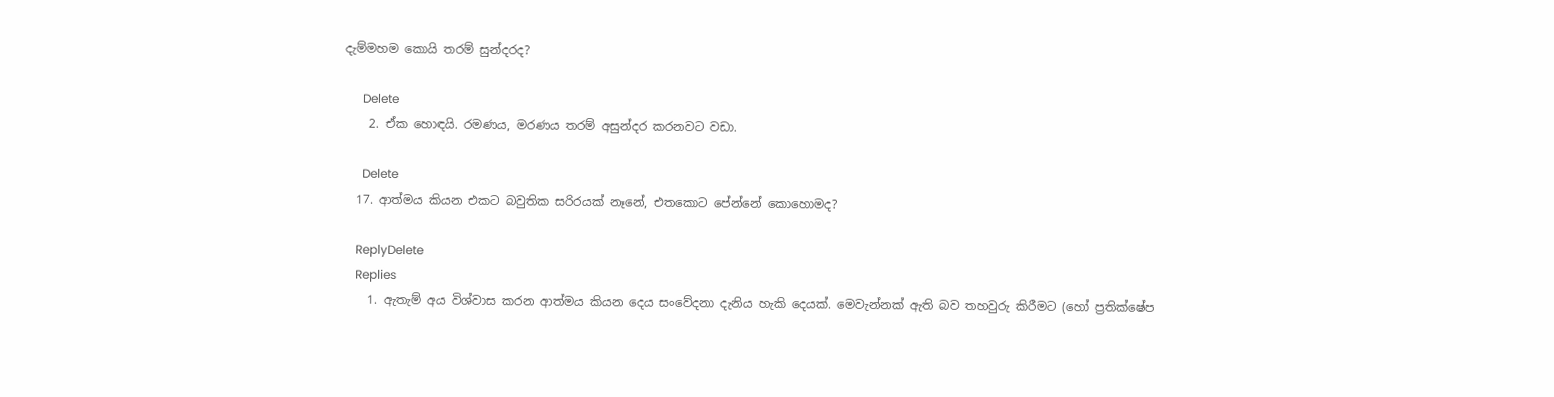දැම්මහම කොයි තරම් සුන්දරද?

      Delete
    2. ඒක හොඳයි. රමණය, මරණය තරම් අසුන්දර කරනවට වඩා.

      Delete
  17. ආත්මය කියන එකට බවුතික සරිරයක් නෑනේ, එතකොට පේන්නේ කොහොමද?

    ReplyDelete
    Replies
    1. ඇතැම් අය විශ්වාස කරන ආත්මය කියන දෙය සංවේදනා දැනිය හැකි දෙයක්. මෙවැන්නක් ඇති බව තහවුරු කිරීමට (හෝ ප්‍රතික්ෂේප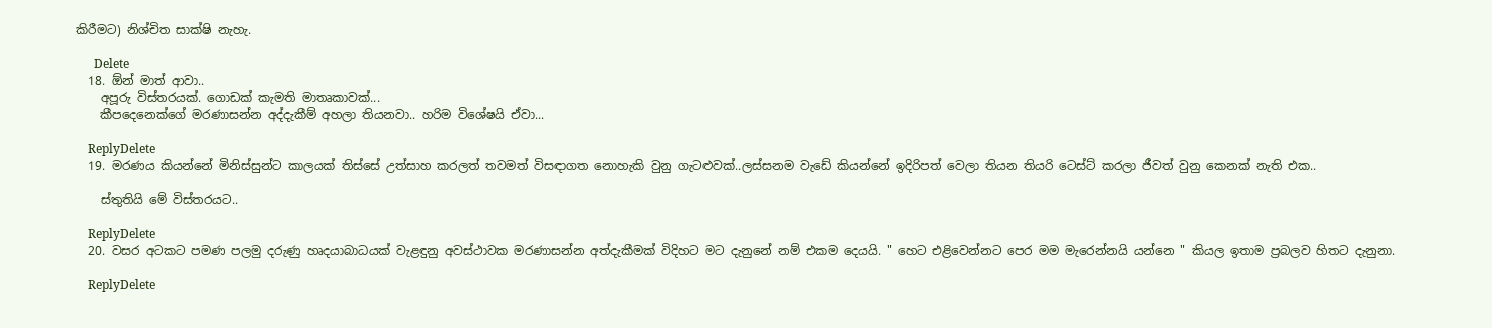කිරීමට) නිශ්චිත සාක්ෂි නැහැ.

      Delete
  18. ඕන් මාත් ආවා..
    අපූරු විස්තරයක්. ගොඩක් කැමති මාතෘකාවක්...
    කීපදෙනෙක්ගේ මරණාසන්න අද්දැකීම් අහලා තියනවා.. හරිම විශේෂයි ඒවා...

    ReplyDelete
  19. මරණය කියන්නේ මිනිස්සුන්ට කාලයක් තිස්සේ උත්සාහ කරලත් තවමත් විසඳාගත නොහැකි වුනු ගැටළුවක්..ලස්සනම වැඩේ කියන්නේ ඉදිරිපත් වෙලා තියන තියරි ටෙස්ට් කරලා ජීවත් වුනු කෙනක් නැති එක..

    ස්තුතියි මේ විස්තරයට..

    ReplyDelete
  20. වසර අටකට පමණ පලමු දරුණු හෘදයාබාධයක් වැළඳුනු අවස්ථාවක මරණාසන්න අත්දැකීමක් විදිහට මට දැනුනේ නම් එකම දෙයයි. " හෙට එළිවෙන්නට පෙර මම මැරෙන්නයි යන්නෙ " කියල ඉතාම ප්‍රබලව හිතට දැනුනා.

    ReplyDelete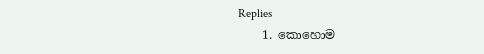Replies
    1. කොහොම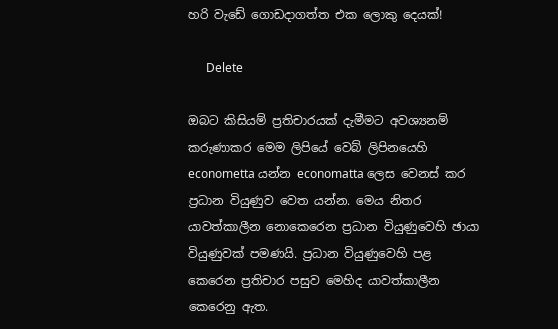හරි වැඩේ ගොඩදාගත්ත එක ලොකු දෙයක්!

      Delete

ඔබට කිසියම් ප්‍රතිචාරයක් දැමීමට අවශ්‍යනම් කරුණාකර මෙම ලිපියේ වෙබ් ලිපිනයෙහි econometta යන්න economatta ලෙස වෙනස් කර ප්‍රධාන වියුණුව වෙත යන්න. මෙය නිතර යාවත්කාලීන නොකෙරෙන ප්‍රධාන වියුණුවෙහි ඡායා වියුණුවක් පමණයි. ප්‍රධාන වියුණුවෙහි පළ කෙරෙන ප්‍රතිචාර පසුව මෙහිද යාවත්කාලීන කෙරෙනු ඇත.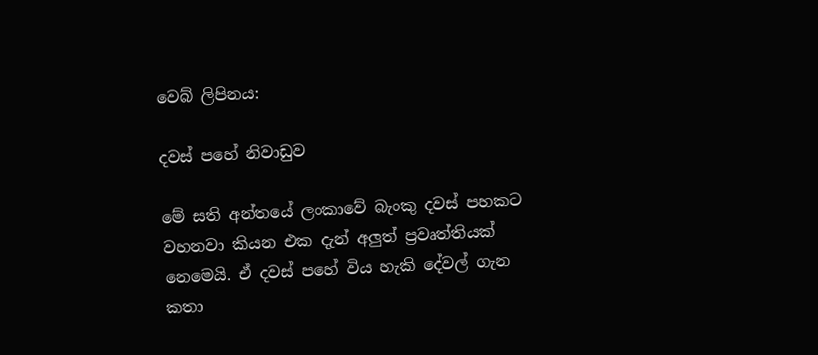වෙබ් ලිපිනය:

දවස් පහේ නිවාඩුව

මේ සති අන්තයේ ලංකාවේ බැංකු දවස් පහකට වහනවා කියන එක දැන් අලුත් ප්‍රවෘත්තියක් නෙමෙයි. ඒ දවස් පහේ විය හැකි දේවල් ගැන කතා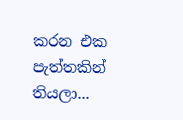කරන එක පැත්තකින් තියලා...